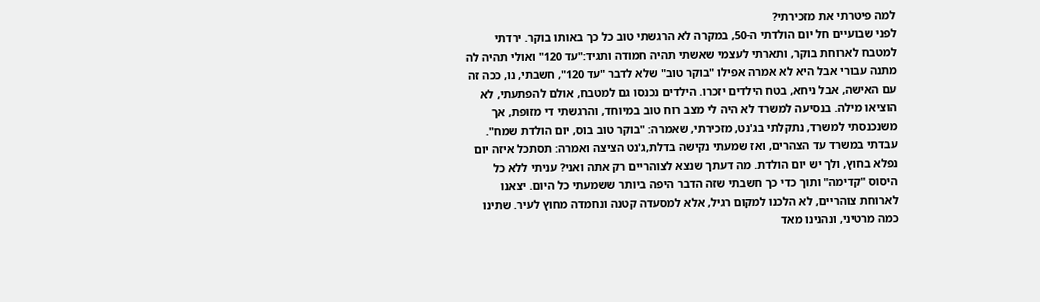למה פיטרתי את מזכירתי?
לפני שבועיים חל יום הולדתי ה-50, במקרה לא הרגשתי טוב כל כך באותו בוקר. ירדתי למטבח לארוחת בוקר, ותארתי לעצמי שאשתי תהיה חמודה ותגיד:"עד 120" ואולי תהיה לה מתנה עבורי אבל היא לא אמרה אפילו "בוקר טוב" שלא לדבר "עד 120", חשבתי, נו, ככה זה עם האישה, אבל ניחא, בטח הילדים יזכרו. הילדים נכנסו גם למטבח, אולם להפתעתי, לא הוציאו מילה. בנסיעה למשרד לא היה לי מצב רוח טוב במיוחד, והרגשתי די מזופת, אך משנכנסתי למשרד, נתקלתי בג'נט, מזכירתי, שאמרה: "בוקר טוב בוס, יום הולדת שמח". עבדתי במשרד עד הצהרים, ואז שמעתי נקישה בדלת,ג'נט הציצה ואמרה: תסתכל איזה יום נפלא בחוץ, ולך יש יום הולדת. מה דעתך שנצא לצוהריים רק אתה ואני? עניתי ללא כל היסוס "קדימה" ותוך כדי כך חשבתי שזה הדבר היפה ביותר ששמעתי כל היום. יצאנו לארוחת צוהריים, לא הלכנו למקום רגיל, אלא למסעדה קטנה ונחמדה מחוץ לעיר. שתינו כמה מרטיני, ונהנינו מאד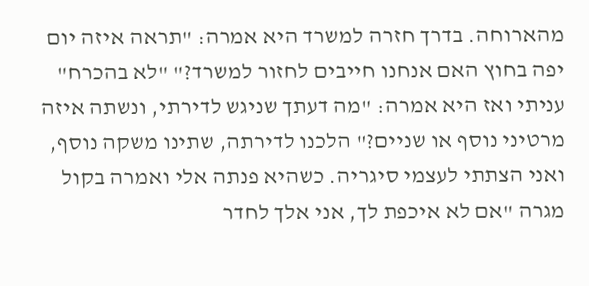מהארוחה. בדרך חזרה למשרד היא אמרה: "תראה איזה יום יפה בחוץ האם אנחנו חייבים לחזור למשרד?" "לא בהכרח" עניתי ואז היא אמרה: "מה דעתך שניגש לדירתי, ונשתה איזה מרטיני נוסף או שניים?" הלכנו לדירתה, שתינו משקה נוסף, ואני הצתתי לעצמי סיגריה. כשהיא פנתה אלי ואמרה בקול מגרה "אם לא איכפת לך, אני אלך לחדר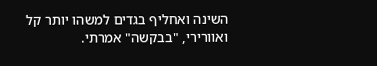השינה ואחליף בגדים למשהו יותר קל ואוורירי, "בבקשה" אמרתי.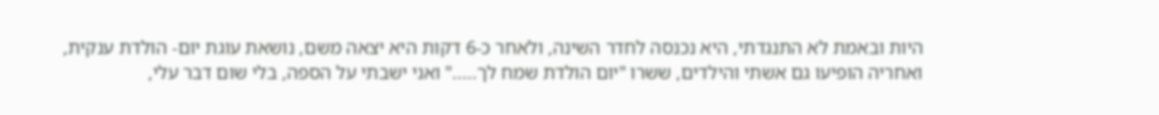היות ובאמת לא התנגדתי, היא נכנסה לחדר השינה, ולאחר כ-6 דקות היא יצאה משם, נושאת עוגת יום- הולדת ענקית, ואחריה הופיעו גם אשתי והילדים, ששרו "יום הולדת שמח לך....." ואני ישבתי על הספה, בלי שום דבר עלי,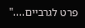פרט לגרביים...."